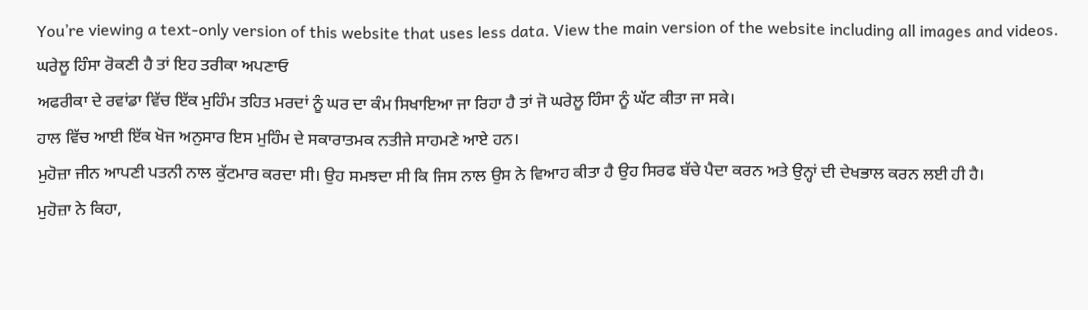You’re viewing a text-only version of this website that uses less data. View the main version of the website including all images and videos.
ਘਰੇਲੂ ਹਿੰਸਾ ਰੋਕਣੀ ਹੈ ਤਾਂ ਇਹ ਤਰੀਕਾ ਅਪਣਾਓ
ਅਫਰੀਕਾ ਦੇ ਰਵਾਂਡਾ ਵਿੱਚ ਇੱਕ ਮੁਹਿੰਮ ਤਹਿਤ ਮਰਦਾਂ ਨੂੰ ਘਰ ਦਾ ਕੰਮ ਸਿਖਾਇਆ ਜਾ ਰਿਹਾ ਹੈ ਤਾਂ ਜੋ ਘਰੇਲੂ ਹਿੰਸਾ ਨੂੰ ਘੱਟ ਕੀਤਾ ਜਾ ਸਕੇ।
ਹਾਲ ਵਿੱਚ ਆਈ ਇੱਕ ਖੋਜ ਅਨੁਸਾਰ ਇਸ ਮੁਹਿੰਮ ਦੇ ਸਕਾਰਾਤਮਕ ਨਤੀਜੇ ਸਾਹਮਣੇ ਆਏ ਹਨ।
ਮੁਹੋਜ਼ਾ ਜੀਨ ਆਪਣੀ ਪਤਨੀ ਨਾਲ ਕੁੱਟਮਾਰ ਕਰਦਾ ਸੀ। ਉਹ ਸਮਝਦਾ ਸੀ ਕਿ ਜਿਸ ਨਾਲ ਉਸ ਨੇ ਵਿਆਹ ਕੀਤਾ ਹੈ ਉਹ ਸਿਰਫ ਬੱਚੇ ਪੈਦਾ ਕਰਨ ਅਤੇ ਉਨ੍ਹਾਂ ਦੀ ਦੇਖਭਾਲ ਕਰਨ ਲਈ ਹੀ ਹੈ।
ਮੁਹੋਜ਼ਾ ਨੇ ਕਿਹਾ,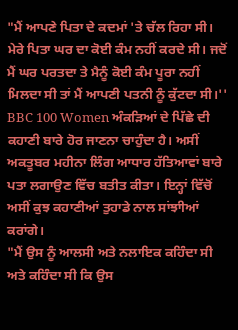"ਮੈਂ ਆਪਣੇ ਪਿਤਾ ਦੇ ਕਦਮਾਂ 'ਤੇ ਚੱਲ ਰਿਹਾ ਸੀ। ਮੇਰੇ ਪਿਤਾ ਘਰ ਦਾ ਕੋਈ ਕੰਮ ਨਹੀਂ ਕਰਦੇ ਸੀ। ਜਦੋਂ ਮੈਂ ਘਰ ਪਰਤਦਾ ਤੇ ਮੈਨੂੰ ਕੋਈ ਕੰਮ ਪੂਰਾ ਨਹੀਂ ਮਿਲਦਾ ਸੀ ਤਾਂ ਮੈਂ ਆਪਣੀ ਪਤਨੀ ਨੂੰ ਕੁੱਟਦਾ ਸੀ।''
BBC 100 Women ਅੰਕੜਿਆਂ ਦੇ ਪਿੱਛੇ ਦੀ ਕਹਾਣੀ ਬਾਰੇ ਹੋਰ ਜਾਣਨਾ ਚਾਹੁੰਦਾ ਹੈ। ਅਸੀਂ ਅਕਤੂਬਰ ਮਹੀਨਾ ਲਿੰਗ ਆਧਾਰ ਹੱਤਿਆਵਾਂ ਬਾਰੇ ਪਤਾ ਲਗਾਉਣ ਵਿੱਚ ਬਤੀਤ ਕੀਤਾ। ਇਨ੍ਹਾਂ ਵਿੱਚੋਂ ਅਸੀਂ ਕੁਝ ਕਹਾਣੀਆਂ ਤੁਹਾਡੇ ਨਾਲ ਸਾਂਝਾੀਆਂ ਕਰਾਂਗੇ।
"ਮੈਂ ਉਸ ਨੂੰ ਆਲਸੀ ਅਤੇ ਨਲਾਇਕ ਕਹਿੰਦਾ ਸੀ ਅਤੇ ਕਹਿੰਦਾ ਸੀ ਕਿ ਉਸ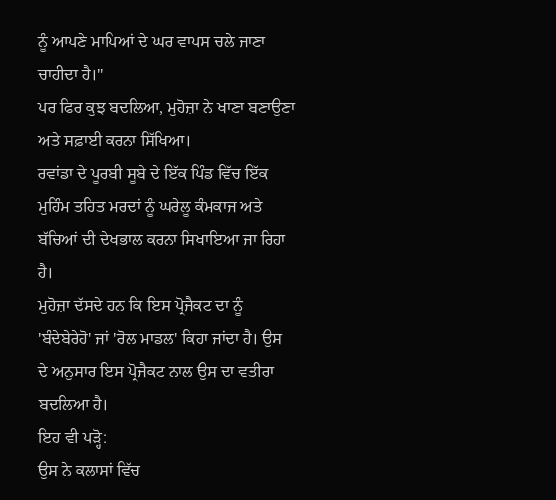ਨੂੰ ਆਪਣੇ ਮਾਪਿਆਂ ਦੇ ਘਰ ਵਾਪਸ ਚਲੇ ਜਾਣਾ ਚਾਹੀਦਾ ਹੈ।''
ਪਰ ਫਿਰ ਕੁਝ ਬਦਲਿਆ, ਮੁਹੋਜ਼ਾ ਨੇ ਖਾਣਾ ਬਣਾਉਣਾ ਅਤੇ ਸਫ਼ਾਈ ਕਰਨਾ ਸਿੱਖਿਆ।
ਰਵਾਂਡਾ ਦੇ ਪੂਰਬੀ ਸੂਬੇ ਦੇ ਇੱਕ ਪਿੰਡ ਵਿੱਚ ਇੱਕ ਮੁਹਿੰਮ ਤਹਿਤ ਮਰਦਾਂ ਨੂੰ ਘਰੇਲੂ ਕੰਮਕਾਜ ਅਤੇ ਬੱਚਿਆਂ ਦੀ ਦੇਖਭਾਲ ਕਰਨਾ ਸਿਖਾਇਆ ਜਾ ਰਿਹਾ ਹੈ।
ਮੁਹੋਜ਼ਾ ਦੱਸਦੇ ਹਨ ਕਿ ਇਸ ਪ੍ਰੋਜੈਕਟ ਦਾ ਨੂੰ 'ਬੰਦੇਬੇਰੇਹੋ' ਜਾਂ 'ਰੋਲ ਮਾਡਲ' ਕਿਹਾ ਜਾਂਦਾ ਹੈ। ਉਸ ਦੇ ਅਨੁਸਾਰ ਇਸ ਪ੍ਰੋਜੈਕਟ ਨਾਲ ਉਸ ਦਾ ਵਤੀਰਾ ਬਦਲਿਆ ਹੈ।
ਇਹ ਵੀ ਪੜ੍ਹੋ:
ਉਸ ਨੇ ਕਲਾਸਾਂ ਵਿੱਚ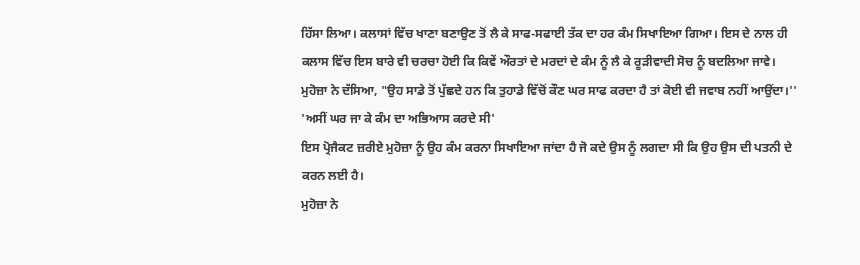ਹਿੱਸਾ ਲਿਆ। ਕਲਾਸਾਂ ਵਿੱਚ ਖਾਣਾ ਬਣਾਉਣ ਤੋਂ ਲੈ ਕੇ ਸਾਫ-ਸਫਾਈ ਤੱਕ ਦਾ ਹਰ ਕੰਮ ਸਿਖਾਇਆ ਗਿਆ। ਇਸ ਦੇ ਨਾਲ ਹੀ ਕਲਾਸ ਵਿੱਚ ਇਸ ਬਾਰੇ ਵੀ ਚਰਚਾ ਹੋਈ ਕਿ ਕਿਵੇਂ ਔਰਤਾਂ ਦੇ ਮਰਦਾਂ ਦੇ ਕੰਮ ਨੂੰ ਲੈ ਕੇ ਰੂੜੀਵਾਦੀ ਸੋਚ ਨੂੰ ਬਦਲਿਆ ਜਾਵੇ।
ਮੁਹੋਜ਼ਾ ਨੇ ਦੱਸਿਆ, "ਉਹ ਸਾਡੇ ਤੋਂ ਪੁੱਛਦੇ ਹਨ ਕਿ ਤੁਹਾਡੇ ਵਿੱਚੋਂ ਕੌਣ ਘਰ ਸਾਫ ਕਰਦਾ ਹੈ ਤਾਂ ਕੋਈ ਵੀ ਜਵਾਬ ਨਹੀਂ ਆਉਂਦਾ।''
'ਅਸੀਂ ਘਰ ਜਾ ਕੇ ਕੰਮ ਦਾ ਅਭਿਆਸ ਕਰਦੇ ਸੀ'
ਇਸ ਪ੍ਰੋਜੈਕਟ ਜ਼ਰੀਏ ਮੁਹੋਜ਼ਾ ਨੂੰ ਉਹ ਕੰਮ ਕਰਨਾ ਸਿਖਾਇਆ ਜਾਂਦਾ ਹੈ ਜੋ ਕਦੇ ਉਸ ਨੂੰ ਲਗਦਾ ਸੀ ਕਿ ਉਹ ਉਸ ਦੀ ਪਤਨੀ ਦੇ ਕਰਨ ਲਈ ਹੈ।
ਮੁਹੋਜ਼ਾ ਨੇ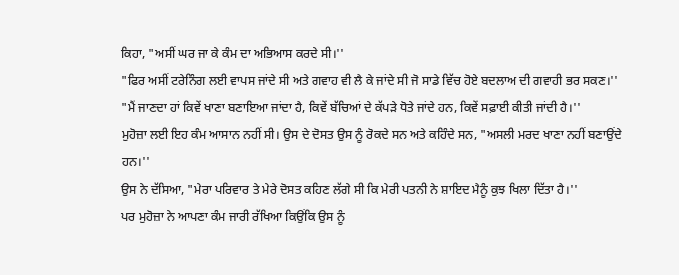ਕਿਹਾ, "ਅਸੀਂ ਘਰ ਜਾ ਕੇ ਕੰਮ ਦਾ ਅਭਿਆਸ ਕਰਦੇ ਸੀ।''
"ਫਿਰ ਅਸੀਂ ਟਰੇਨਿੰਗ ਲਈ ਵਾਪਸ ਜਾਂਦੇ ਸੀ ਅਤੇ ਗਵਾਹ ਵੀ ਲੈ ਕੇ ਜਾਂਦੇ ਸੀ ਜੋ ਸਾਡੇ ਵਿੱਚ ਹੋਏ ਬਦਲਾਅ ਦੀ ਗਵਾਹੀ ਭਰ ਸਕਣ।''
"ਮੈਂ ਜਾਣਦਾ ਹਾਂ ਕਿਵੇਂ ਖਾਣਾ ਬਣਾਇਆ ਜਾਂਦਾ ਹੈ, ਕਿਵੇਂ ਬੱਚਿਆਂ ਦੇ ਕੱਪੜੇ ਧੋਤੇ ਜਾਂਦੇ ਹਨ, ਕਿਵੇਂ ਸਫ਼ਾਈ ਕੀਤੀ ਜਾਂਦੀ ਹੈ।''
ਮੁਹੋਜ਼ਾ ਲਈ ਇਹ ਕੰਮ ਆਸਾਨ ਨਹੀਂ ਸੀ। ਉਸ ਦੇ ਦੋਸਤ ਉਸ ਨੂੰ ਰੋਕਦੇ ਸਨ ਅਤੇ ਕਹਿੰਦੇ ਸਨ, "ਅਸਲੀ ਮਰਦ ਖਾਣਾ ਨਹੀਂ ਬਣਾਉਂਦੇ ਹਨ।''
ਉਸ ਨੇ ਦੱਸਿਆ, "ਮੇਰਾ ਪਰਿਵਾਰ ਤੇ ਮੇਰੇ ਦੋਸਤ ਕਹਿਣ ਲੱਗੇ ਸੀ ਕਿ ਮੇਰੀ ਪਤਨੀ ਨੇ ਸ਼ਾਇਦ ਮੈਨੂੰ ਕੁਝ ਖਿਲਾ ਦਿੱਤਾ ਹੈ।''
ਪਰ ਮੁਹੋਜ਼ਾ ਨੇ ਆਪਣਾ ਕੰਮ ਜਾਰੀ ਰੱਖਿਆ ਕਿਉਂਕਿ ਉਸ ਨੂੰ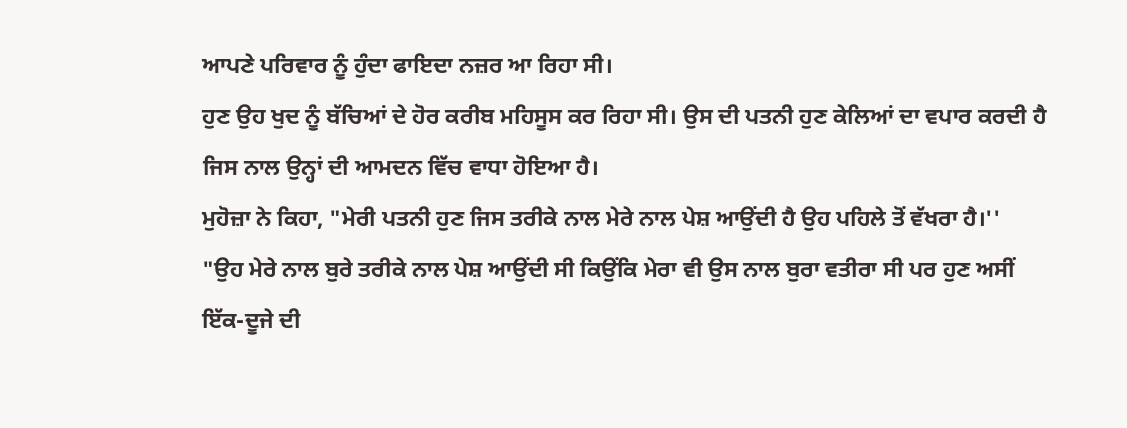ਆਪਣੇ ਪਰਿਵਾਰ ਨੂੰ ਹੁੰਦਾ ਫਾਇਦਾ ਨਜ਼ਰ ਆ ਰਿਹਾ ਸੀ।
ਹੁਣ ਉਹ ਖੁਦ ਨੂੰ ਬੱਚਿਆਂ ਦੇ ਹੋਰ ਕਰੀਬ ਮਹਿਸੂਸ ਕਰ ਰਿਹਾ ਸੀ। ਉਸ ਦੀ ਪਤਨੀ ਹੁਣ ਕੇਲਿਆਂ ਦਾ ਵਪਾਰ ਕਰਦੀ ਹੈ ਜਿਸ ਨਾਲ ਉਨ੍ਹਾਂ ਦੀ ਆਮਦਨ ਵਿੱਚ ਵਾਧਾ ਹੋਇਆ ਹੈ।
ਮੁਹੋਜ਼ਾ ਨੇ ਕਿਹਾ, "ਮੇਰੀ ਪਤਨੀ ਹੁਣ ਜਿਸ ਤਰੀਕੇ ਨਾਲ ਮੇਰੇ ਨਾਲ ਪੇਸ਼ ਆਉਂਦੀ ਹੈ ਉਹ ਪਹਿਲੇ ਤੋਂ ਵੱਖਰਾ ਹੈ।''
"ਉਹ ਮੇਰੇ ਨਾਲ ਬੁਰੇ ਤਰੀਕੇ ਨਾਲ ਪੇਸ਼ ਆਉਂਦੀ ਸੀ ਕਿਉਂਕਿ ਮੇਰਾ ਵੀ ਉਸ ਨਾਲ ਬੁਰਾ ਵਤੀਰਾ ਸੀ ਪਰ ਹੁਣ ਅਸੀਂ ਇੱਕ-ਦੂਜੇ ਦੀ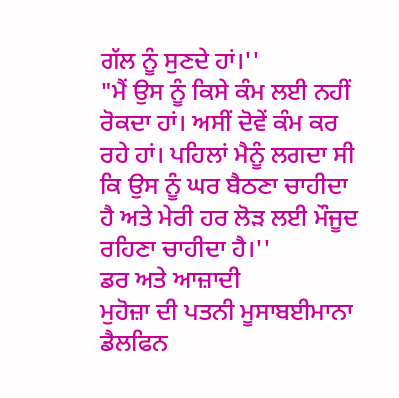ਗੱਲ ਨੂੰ ਸੁਣਦੇ ਹਾਂ।''
"ਮੈਂ ਉਸ ਨੂੰ ਕਿਸੇ ਕੰਮ ਲਈ ਨਹੀਂ ਰੋਕਦਾ ਹਾਂ। ਅਸੀਂ ਦੋਵੇਂ ਕੰਮ ਕਰ ਰਹੇ ਹਾਂ। ਪਹਿਲਾਂ ਮੈਨੂੰ ਲਗਦਾ ਸੀ ਕਿ ਉਸ ਨੂੰ ਘਰ ਬੈਠਣਾ ਚਾਹੀਦਾ ਹੈ ਅਤੇ ਮੇਰੀ ਹਰ ਲੋੜ ਲਈ ਮੌਜੂਦ ਰਹਿਣਾ ਚਾਹੀਦਾ ਹੈ।''
ਡਰ ਅਤੇ ਆਜ਼ਾਦੀ
ਮੁਹੋਜ਼ਾ ਦੀ ਪਤਨੀ ਮੂਸਾਬਈਮਾਨਾ ਡੈਲਫਿਨ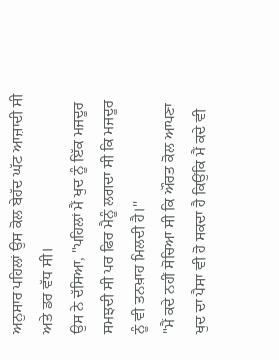ਅਨੁਸਾਰ ਪਹਿਲਾਂ ਉਸ ਕੋਲ ਬੇਹੱਦ ਘੱਟ ਆਜ਼ਾਦੀ ਸੀ ਅਤੇ ਡਰ ਵੱਧ ਸੀ।
ਉਸ ਨੇ ਦੱਸਿਆ, "ਪਹਿਲਾਂ ਮੈਂ ਖੁਦ ਨੂੰ ਇੱਕ ਮਜਦੂਰ ਸਮਝਦੀ ਸੀ ਪਰ ਫਿਰ ਮੈਨੂੰ ਲਗਦਾ ਸੀ ਕਿ ਮਜਦੂਰ ਨੂੰ ਵੀ ਤਨਖ਼ਾਹ ਮਿਲਦੀ ਹੈ।''
"ਮੈਂ ਕਦੇ ਨਹੀਂ ਸੋਚਿਆ ਸੀ ਕਿ ਔਰਤ ਕੋਲ ਆਪਣਾ ਖੁਦ ਦਾ ਪੈਸਾ ਵੀ ਹੋ ਸਕਦਾ ਹੈ ਕਿਉਂਕਿ ਮੈਂ ਕਦੇ ਵੀ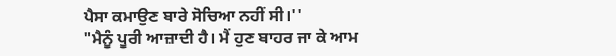ਪੈਸਾ ਕਮਾਉਣ ਬਾਰੇ ਸੋਚਿਆ ਨਹੀਂ ਸੀ।''
"ਮੈਨੂੰ ਪੂਰੀ ਆਜ਼ਾਦੀ ਹੈ। ਮੈਂ ਹੁਣ ਬਾਹਰ ਜਾ ਕੇ ਆਮ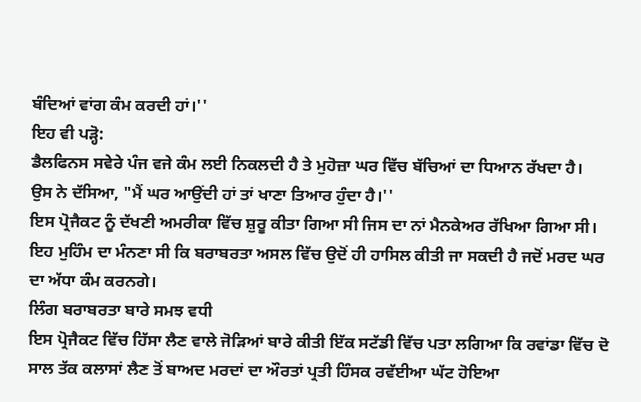ਬੰਦਿਆਂ ਵਾਂਗ ਕੰਮ ਕਰਦੀ ਹਾਂ।''
ਇਹ ਵੀ ਪੜ੍ਹੋ:
ਡੈਲਫਿਨਸ ਸਵੇਰੇ ਪੰਜ ਵਜੇ ਕੰਮ ਲਈ ਨਿਕਲਦੀ ਹੈ ਤੇ ਮੁਹੋਜ਼ਾ ਘਰ ਵਿੱਚ ਬੱਚਿਆਂ ਦਾ ਧਿਆਨ ਰੱਖਦਾ ਹੈ।
ਉਸ ਨੇ ਦੱਸਿਆ, "ਮੈਂ ਘਰ ਆਉਂਦੀ ਹਾਂ ਤਾਂ ਖਾਣਾ ਤਿਆਰ ਹੁੰਦਾ ਹੈ।''
ਇਸ ਪ੍ਰੋਜੈਕਟ ਨੂੰ ਦੱਖਣੀ ਅਮਰੀਕਾ ਵਿੱਚ ਸ਼ੁਰੂ ਕੀਤਾ ਗਿਆ ਸੀ ਜਿਸ ਦਾ ਨਾਂ ਮੈਨਕੇਅਰ ਰੱਖਿਆ ਗਿਆ ਸੀ। ਇਹ ਮੁਹਿੰਮ ਦਾ ਮੰਨਣਾ ਸੀ ਕਿ ਬਰਾਬਰਤਾ ਅਸਲ ਵਿੱਚ ਉਦੋਂ ਹੀ ਹਾਸਿਲ ਕੀਤੀ ਜਾ ਸਕਦੀ ਹੈ ਜਦੋਂ ਮਰਦ ਘਰ ਦਾ ਅੱਧਾ ਕੰਮ ਕਰਨਗੇ।
ਲਿੰਗ ਬਰਾਬਰਤਾ ਬਾਰੇ ਸਮਝ ਵਧੀ
ਇਸ ਪ੍ਰੋਜੈਕਟ ਵਿੱਚ ਹਿੱਸਾ ਲੈਣ ਵਾਲੇ ਜੋੜਿਆਂ ਬਾਰੇ ਕੀਤੀ ਇੱਕ ਸਟੱਡੀ ਵਿੱਚ ਪਤਾ ਲਗਿਆ ਕਿ ਰਵਾਂਡਾ ਵਿੱਚ ਦੋ ਸਾਲ ਤੱਕ ਕਲਾਸਾਂ ਲੈਣ ਤੋਂ ਬਾਅਦ ਮਰਦਾਂ ਦਾ ਔਰਤਾਂ ਪ੍ਰਤੀ ਹਿੰਸਕ ਰਵੱਈਆ ਘੱਟ ਹੋਇਆ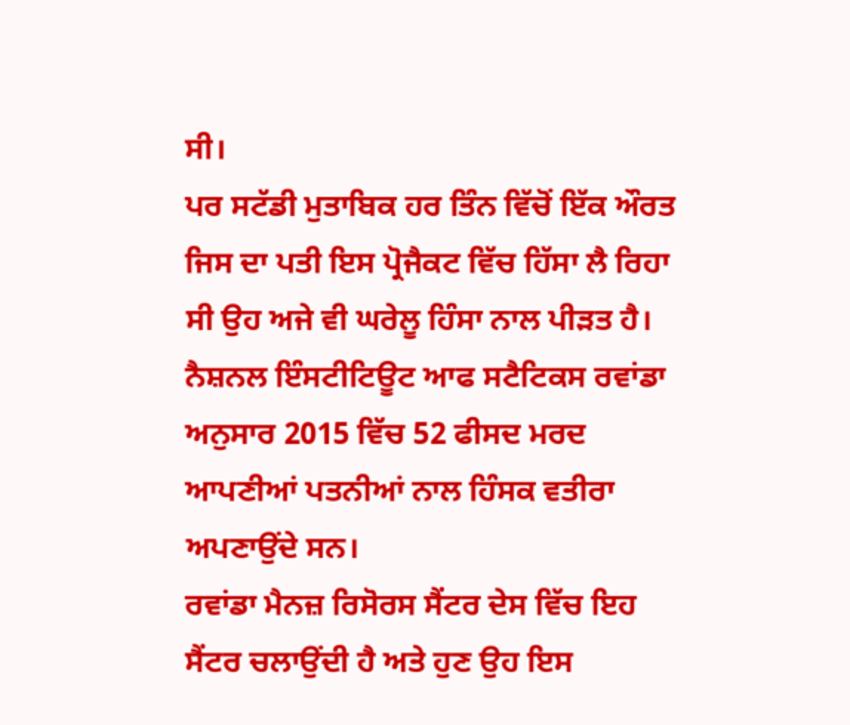ਸੀ।
ਪਰ ਸਟੱਡੀ ਮੁਤਾਬਿਕ ਹਰ ਤਿੰਨ ਵਿੱਚੋਂ ਇੱਕ ਔਰਤ ਜਿਸ ਦਾ ਪਤੀ ਇਸ ਪ੍ਰੋਜੈਕਟ ਵਿੱਚ ਹਿੱਸਾ ਲੈ ਰਿਹਾ ਸੀ ਉਹ ਅਜੇ ਵੀ ਘਰੇਲੂ ਹਿੰਸਾ ਨਾਲ ਪੀੜਤ ਹੈ।
ਨੈਸ਼ਨਲ ਇੰਸਟੀਟਿਊਟ ਆਫ ਸਟੈਟਿਕਸ ਰਵਾਂਡਾ ਅਨੁਸਾਰ 2015 ਵਿੱਚ 52 ਫੀਸਦ ਮਰਦ ਆਪਣੀਆਂ ਪਤਨੀਆਂ ਨਾਲ ਹਿੰਸਕ ਵਤੀਰਾ ਅਪਣਾਉਂਦੇ ਸਨ।
ਰਵਾਂਡਾ ਮੈਨਜ਼ ਰਿਸੋਰਸ ਸੈਂਟਰ ਦੇਸ ਵਿੱਚ ਇਹ ਸੈਂਟਰ ਚਲਾਉਂਦੀ ਹੈ ਅਤੇ ਹੁਣ ਉਹ ਇਸ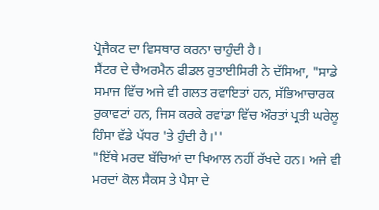ਪ੍ਰੋਜੈਕਟ ਦਾ ਵਿਸਥਾਰ ਕਰਨਾ ਚਾਹੁੰਦੀ ਹੈ।
ਸੈਂਟਰ ਦੇ ਚੈਅਰਮੈਨ ਫੀਡਲ ਰੁਤਾਈਸਿਰੀ ਨੇ ਦੱਸਿਆ, "ਸਾਡੇ ਸਮਾਜ ਵਿੱਚ ਅਜੇ ਵੀ ਗਲਤ ਰਵਾਇਤਾਂ ਹਨ, ਸੱਭਿਆਚਾਰਕ ਰੁਕਾਵਟਾਂ ਹਨ, ਜਿਸ ਕਰਕੇ ਰਵਾਂਡਾ ਵਿੱਚ ਔਰਤਾਂ ਪ੍ਰਤੀ ਘਰੇਲੂ ਹਿੰਸਾ ਵੱਡੇ ਪੱਧਰ 'ਤੇ ਹੁੰਦੀ ਹੈ।''
"ਇੱਥੇ ਮਰਦ ਬੱਚਿਆਂ ਦਾ ਖਿਆਲ ਨਹੀਂ ਰੱਖਦੇ ਹਨ। ਅਜੇ ਵੀ ਮਰਦਾਂ ਕੋਲ ਸੈਕਸ ਤੇ ਪੈਸਾ ਦੇ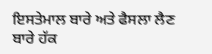ਇਸਤੇਮਾਲ ਬਾਰੇ ਅਤੇ ਫੈਸਲਾ ਲੈਣ ਬਾਰੇ ਹੱਕ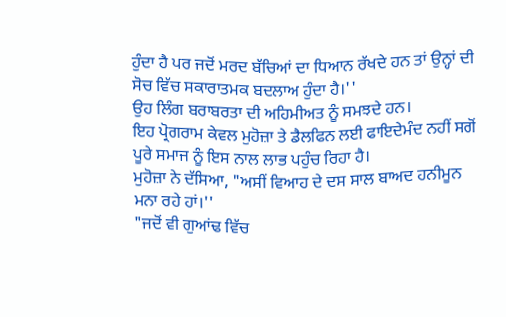ਹੁੰਦਾ ਹੈ ਪਰ ਜਦੋਂ ਮਰਦ ਬੱਚਿਆਂ ਦਾ ਧਿਆਨ ਰੱਖਦੇ ਹਨ ਤਾਂ ਉਨ੍ਹਾਂ ਦੀ ਸੋਚ ਵਿੱਚ ਸਕਾਰਾਤਮਕ ਬਦਲਾਅ ਹੁੰਦਾ ਹੈ।''
ਉਹ ਲਿੰਗ ਬਰਾਬਰਤਾ ਦੀ ਅਹਿਮੀਅਤ ਨੂੰ ਸਮਝਦੇ ਹਨ।
ਇਹ ਪ੍ਰੋਗਰਾਮ ਕੇਵਲ ਮੁਹੋਜ਼ਾ ਤੇ ਡੈਲਫਿਨ ਲਈ ਫਾਇਦੇਮੰਦ ਨਹੀਂ ਸਗੋਂ ਪੂਰੇ ਸਮਾਜ ਨੂੰ ਇਸ ਨਾਲ ਲਾਭ ਪਹੁੰਚ ਰਿਹਾ ਹੈ।
ਮੁਹੋਜ਼ਾ ਨੇ ਦੱਸਿਆ, "ਅਸੀਂ ਵਿਆਹ ਦੇ ਦਸ ਸਾਲ ਬਾਅਦ ਹਨੀਮੂਨ ਮਨਾ ਰਹੇ ਹਾਂ।''
"ਜਦੋਂ ਵੀ ਗੁਆਂਢ ਵਿੱਚ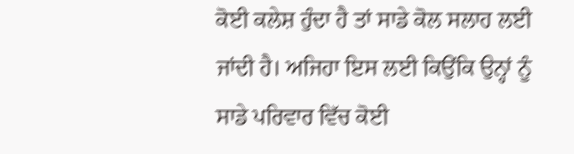ਕੋਈ ਕਲੇਸ਼ ਹੁੰਦਾ ਹੈ ਤਾਂ ਸਾਡੇ ਕੋਲ ਸਲਾਹ ਲਈ ਜਾਂਦੀ ਹੈ। ਅਜਿਹਾ ਇਸ ਲਈ ਕਿਉਂਕਿ ਉਨ੍ਹਾਂ ਨੂੰ ਸਾਡੇ ਪਰਿਵਾਰ ਵਿੱਚ ਕੋਈ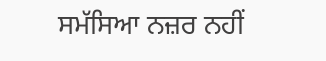ਸਮੱਸਿਆ ਨਜ਼ਰ ਨਹੀਂ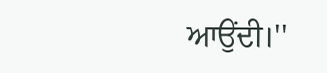ਆਉਂਦੀ।''